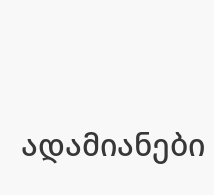ადამიანები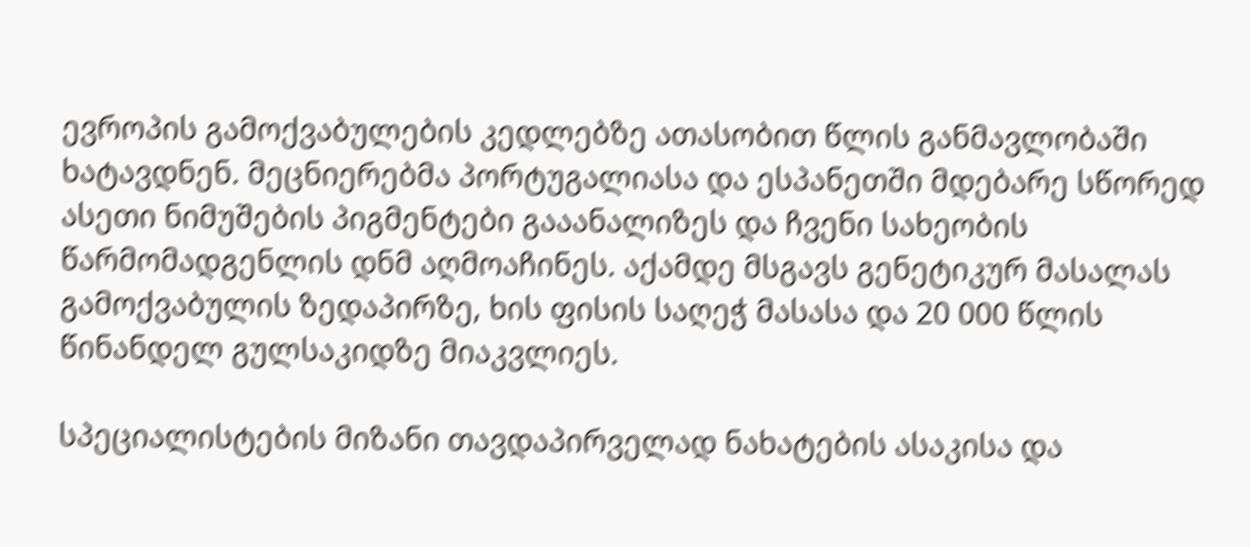ევროპის გამოქვაბულების კედლებზე ათასობით წლის განმავლობაში ხატავდნენ. მეცნიერებმა პორტუგალიასა და ესპანეთში მდებარე სწორედ ასეთი ნიმუშების პიგმენტები გააანალიზეს და ჩვენი სახეობის წარმომადგენლის დნმ აღმოაჩინეს. აქამდე მსგავს გენეტიკურ მასალას გამოქვაბულის ზედაპირზე, ხის ფისის საღეჭ მასასა და 20 000 წლის წინანდელ გულსაკიდზე მიაკვლიეს.

სპეციალისტების მიზანი თავდაპირველად ნახატების ასაკისა და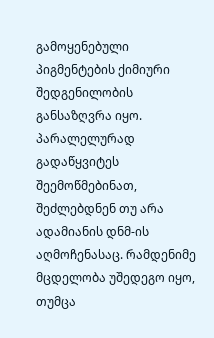გამოყენებული პიგმენტების ქიმიური შედგენილობის განსაზღვრა იყო. პარალელურად გადაწყვიტეს შეემოწმებინათ, შეძლებდნენ თუ არა ადამიანის დნმ-ის აღმოჩენასაც. რამდენიმე მცდელობა უშედეგო იყო, თუმცა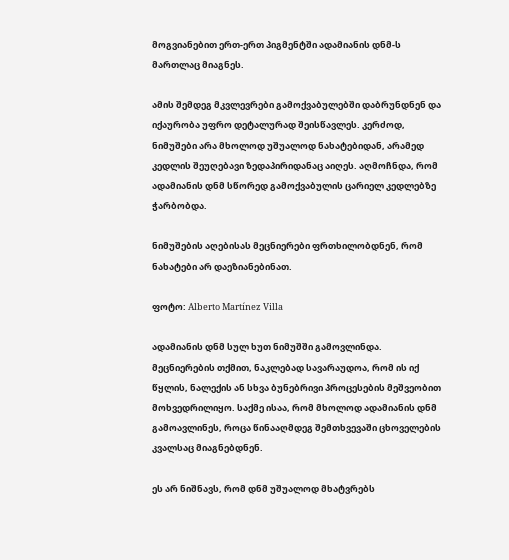მოგვიანებით ერთ-ერთ პიგმენტში ადამიანის დნმ-ს მართლაც მიაგნეს.

ამის შემდეგ მკვლევრები გამოქვაბულებში დაბრუნდნენ და იქაურობა უფრო დეტალურად შეისწავლეს. კერძოდ, ნიმუშები არა მხოლოდ უშუალოდ ნახატებიდან, არამედ კედლის შეუღებავი ზედაპირიდანაც აიღეს. აღმოჩნდა, რომ ადამიანის დნმ სწორედ გამოქვაბულის ცარიელ კედლებზე ჭარბობდა.

ნიმუშების აღებისას მეცნიერები ფრთხილობდნენ, რომ ნახატები არ დაეზიანებინათ.

ფოტო: Alberto Martínez Villa

ადამიანის დნმ სულ ხუთ ნიმუშში გამოვლინდა. მეცნიერების თქმით, ნაკლებად სავარაუდოა, რომ ის იქ წყლის, ნალექის ან სხვა ბუნებრივი პროცესების მეშვეობით მოხვედრილიყო. საქმე ისაა, რომ მხოლოდ ადამიანის დნმ გამოავლინეს, როცა წინააღმდეგ შემთხვევაში ცხოველების კვალსაც მიაგნებდნენ.

ეს არ ნიშნავს, რომ დნმ უშუალოდ მხატვრებს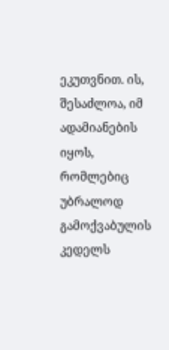ეკუთვნით. ის, შესაძლოა, იმ ადამიანების იყოს, რომლებიც უბრალოდ გამოქვაბულის კედელს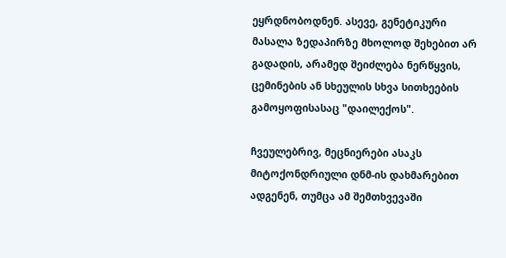ეყრდნობოდნენ. ასევე, გენეტიკური მასალა ზედაპირზე მხოლოდ შეხებით არ გადადის, არამედ შეიძლება ნერწყვის, ცემინების ან სხეულის სხვა სითხეების გამოყოფისასაც "დაილექოს".

ჩვეულებრივ, მეცნიერები ასაკს მიტოქონდრიული დნმ-ის დახმარებით ადგენენ, თუმცა ამ შემთხვევაში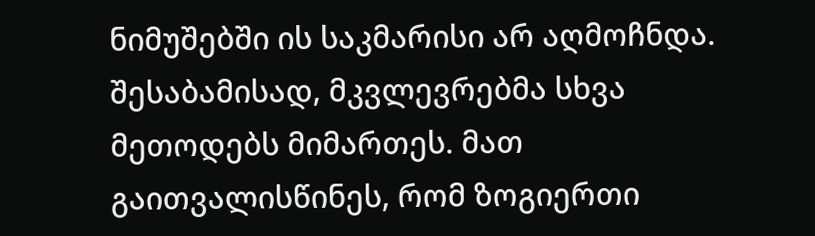ნიმუშებში ის საკმარისი არ აღმოჩნდა. შესაბამისად, მკვლევრებმა სხვა მეთოდებს მიმართეს. მათ გაითვალისწინეს, რომ ზოგიერთი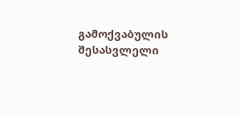გამოქვაბულის შესასვლელი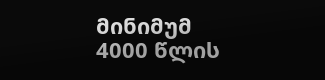მინიმუმ 4000 წლის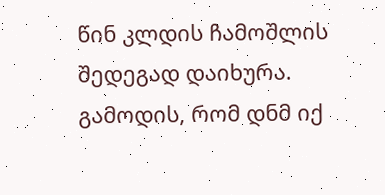წინ კლდის ჩამოშლის შედეგად დაიხურა. გამოდის, რომ დნმ იქ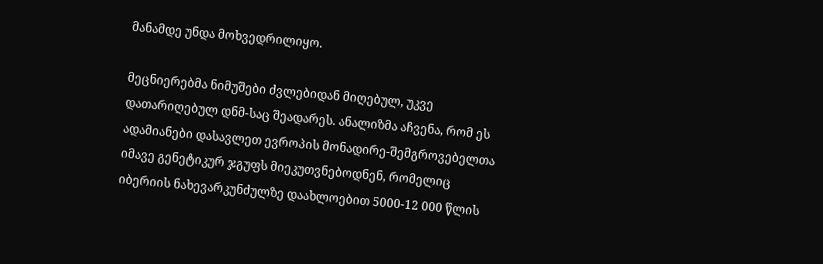მანამდე უნდა მოხვედრილიყო.

მეცნიერებმა ნიმუშები ძვლებიდან მიღებულ, უკვე დათარიღებულ დნმ-საც შეადარეს. ანალიზმა აჩვენა, რომ ეს ადამიანები დასავლეთ ევროპის მონადირე-შემგროვებელთა იმავე გენეტიკურ ჯგუფს მიეკუთვნებოდნენ, რომელიც იბერიის ნახევარკუნძულზე დაახლოებით 5000-12 000 წლის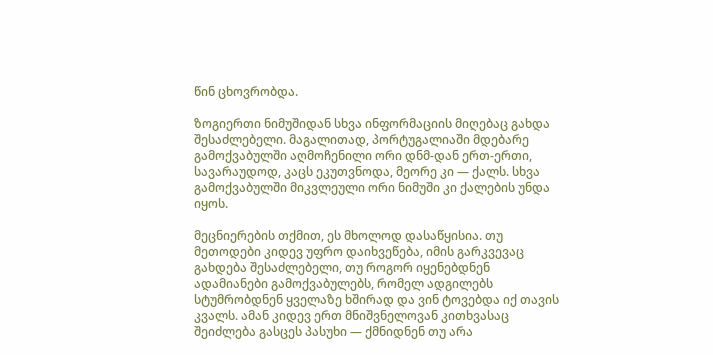წინ ცხოვრობდა.

ზოგიერთი ნიმუშიდან სხვა ინფორმაციის მიღებაც გახდა შესაძლებელი. მაგალითად, პორტუგალიაში მდებარე გამოქვაბულში აღმოჩენილი ორი დნმ-დან ერთ-ერთი, სავარაუდოდ, კაცს ეკუთვნოდა, მეორე კი — ქალს. სხვა გამოქვაბულში მიკვლეული ორი ნიმუში კი ქალების უნდა იყოს.

მეცნიერების თქმით, ეს მხოლოდ დასაწყისია. თუ მეთოდები კიდევ უფრო დაიხვეწება, იმის გარკვევაც გახდება შესაძლებელი, თუ როგორ იყენებდნენ ადამიანები გამოქვაბულებს, რომელ ადგილებს სტუმრობდნენ ყველაზე ხშირად და ვინ ტოვებდა იქ თავის კვალს. ამან კიდევ ერთ მნიშვნელოვან კითხვასაც შეიძლება გასცეს პასუხი — ქმნიდნენ თუ არა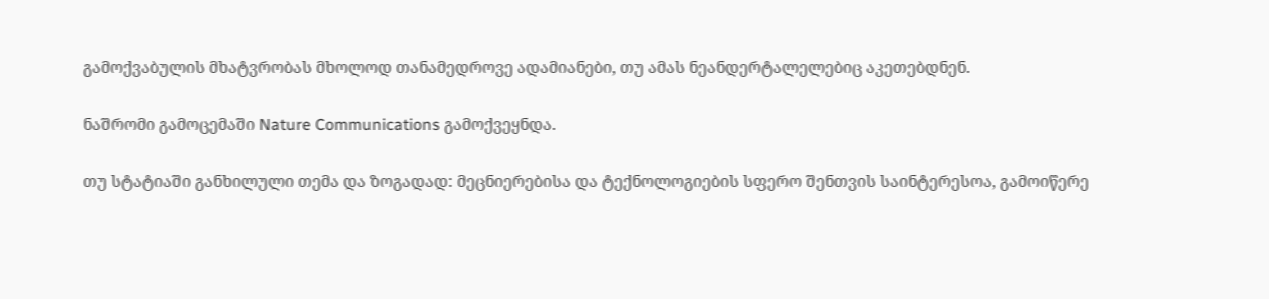გამოქვაბულის მხატვრობას მხოლოდ თანამედროვე ადამიანები, თუ ამას ნეანდერტალელებიც აკეთებდნენ.

ნაშრომი გამოცემაში Nature Communications გამოქვეყნდა.

თუ სტატიაში განხილული თემა და ზოგადად: მეცნიერებისა და ტექნოლოგიების სფერო შენთვის საინტერესოა, გამოიწერე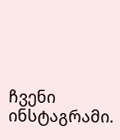ჩვენი ინსტაგრამი.